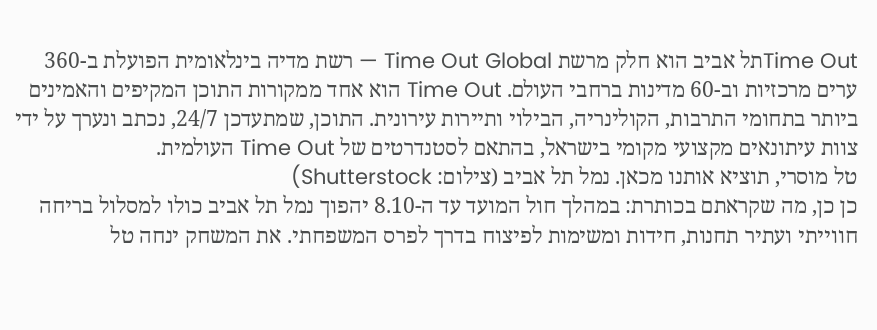Time Outתל אביב הוא חלק מרשת Time Out Global — רשת מדיה בינלאומית הפועלת ב-360 ערים מרכזיות וב-60 מדינות ברחבי העולם. Time Out הוא אחד ממקורות התוכן המקיפים והאמינים ביותר בתחומי התרבות, הקולינריה, הבילוי ותיירות עירונית. התוכן, שמתעדכן 24/7, נכתב ונערך על ידי צוות עיתונאים מקצועי מקומי בישראל, בהתאם לסטנדרטים של Time Out העולמית.
טל מוסרי, תוציא אותנו מכאן. נמל תל אביב (צילום: Shutterstock)
כן כן, מה שקראתם בכותרת: במהלך חול המועד עד ה-8.10 יהפוך נמל תל אביב כולו למסלול בריחה חווייתי ועתיר תחנות, חידות ומשימות לפיצוח בדרך לפרס המשפחתי. את המשחק ינחה טל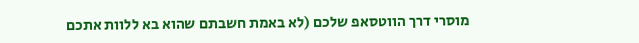מוסרי דרך הווטסאפ שלכם (לא באמת חשבתם שהוא בא ללוות אתכם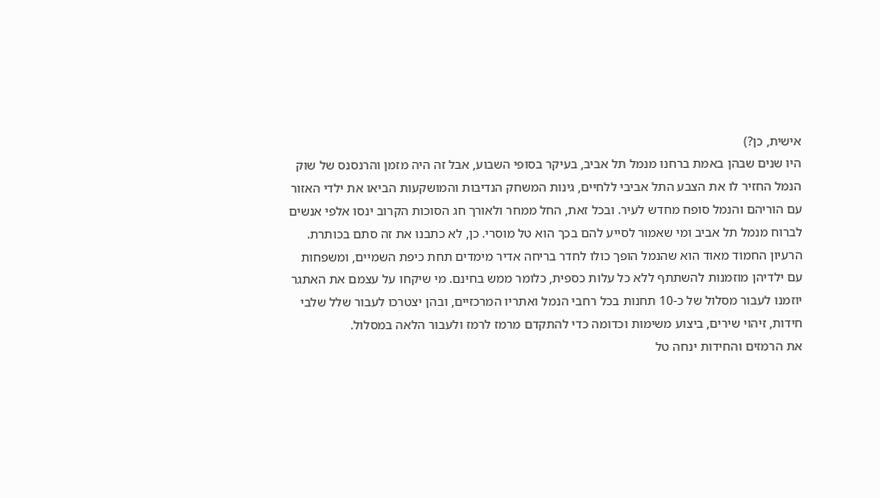אישית, כן?)
היו שנים שבהן באמת ברחנו מנמל תל אביב, בעיקר בסופי השבוע, אבל זה היה מזמן והרנסנס של שוק הנמל החזיר לו את הצבע התל אביבי ללחיים, גינות המשחק הנדיבות והמושקעות הביאו את ילדי האזור עם הוריהם והנמל סופח מחדש לעיר. ובכל זאת, החל ממחר ולאורך חג הסוכות הקרוב ינסו אלפי אנשים לברוח מנמל תל אביב ומי שאמור לסייע להם בכך הוא טל מוסרי. כן, לא כתבנו את זה סתם בכותרת.
הרעיון החמוד מאוד הוא שהנמל הופך כולו לחדר בריחה אדיר מימדים תחת כיפת השמיים, ומשפחות עם ילדיהן מוזמנות להשתתף ללא כל עלות כספית, כלומר ממש בחינם. מי שיקחו על עצמם את האתגר יוזמנו לעבור מסלול של כ-10 תחנות בכל רחבי הנמל ואתריו המרכזיים, ובהן יצטרכו לעבור שלל שלבי חידות, זיהוי שירים, ביצוע משימות וכדומה כדי להתקדם מרמז לרמז ולעבור הלאה במסלול.
את הרמזים והחידות ינחה טל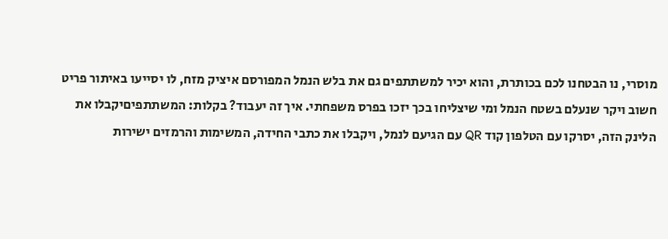מוסרי, נו הבטחנו לכם בכותרת, והוא יכיר למשתתפים גם את בלש הנמל המפורסם איציק מזח, לו יסייעו באיתור פריט חשוב ויקר שנעלם בשטח הנמל ומי שיצליחו בכך יזכו בפרס משפחתי. איך זה יעבוד? בקלות: המשתתפיםיקבלו את הלינק הזה, יסרקו עם הטלפון קוד QR עם הגיעם לנמל, ויקבלו את כתבי החידה, המשימות והרמזים ישירות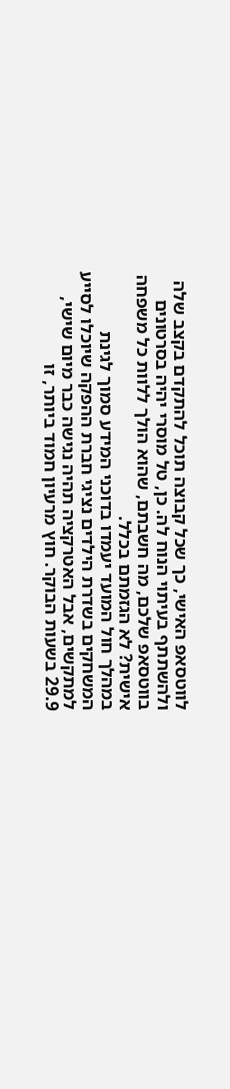לווטסאפ האישי, כך שכל קבוצה תוכל להתקדם בקצב שלה ולהשתתף בעיתוי הנוח לה. כן, טל מוסרי יהיה בסרטונים בווטסאפ שלכם, מה חשבתם, שהוא הולך ללוות כל משפחה אישית? לא הגזמתם בכלל.
במהלך חול המועד יעמדו בדוכני המידע סמוך לגינת המשחקים בשדרת הילדים נציגי חברת ההפקה שיוכלו לסייע למתקשים, אבל האטרקציה תהיה נגישה כבר מיום שישי, 29.9 בשעות הבוקר. חוץ מרעיון חמוד ביותר, זו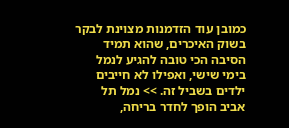כמובן עוד הזדמנות מצוינת לבקר בשוק האיכרים, שהוא תמיד הסיבה הכי טובה להגיע לנמל בימי שישי, ואפילו לא חייבים ילדים בשביל זה. >> נמל תל אביב הופך לחדר בריחה,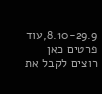8.10-29.9,עוד פרטים כאן
רוצים לקבל את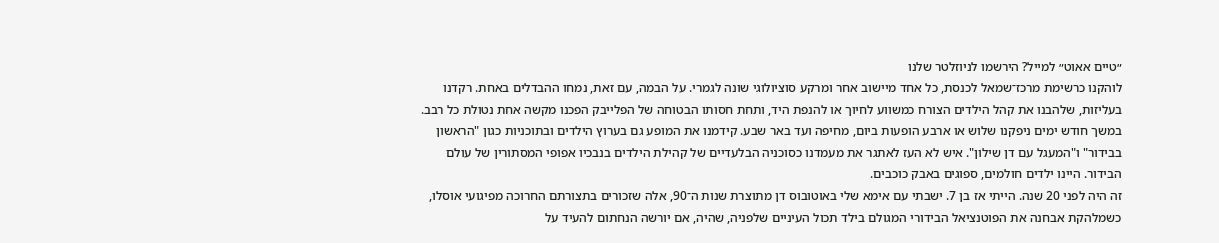״טיים אאוט״ למייל? הירשמו לניוזלטר שלנו
לוהקנו כרשימת מרכז־שמאל לכנסת, כל אחד מיישוב אחר ומרקע סוציולוגי שונה לגמרי. על הבמה, עם זאת, נמחו ההבדלים באחת. רקדנו בעליזות, שלהבנו את קהל הילדים הצורח כמשווע לחיוך או להנפת היד, ותחת חסותו הבטוחה של הפלייבק הפכנו מקשה אחת נטולת כל רבב. במשך חודש ימים ניפקנו שלוש או ארבע הופעות ביום, מחיפה ועד באר שבע. קידמנו את המופע גם בערוץ הילדים ובתוכניות כגון "הראשון בבידור" ו"המעגל עם דן שילון". איש לא העז לאתגר את מעמדנו כסוכניה הבלעדיים של קהילת הילדים בנבכיו אפופי המסתורין של עולם הבידור. היינו ילדים חולמים, ספוגים באבק כוכבים.
זה היה לפני 20 שנה. הייתי אז בן 7. ישבתי עם אימא שלי באוטובוס דן מתוצרת שנות ה־90, אלה שזכורים בתצורתם החרוכה מפיגועי אוסלו, כשמלהקת אבחנה את הפוטנציאל הבידורי המגולם בילד תכול העיניים שלפניה, שהיה, אם יורשה הנחתום להעיד על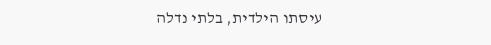עיסתו הילדית, בלתי נדלה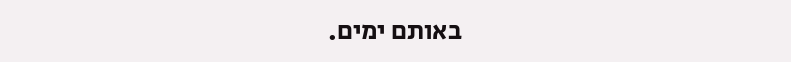באותם ימים.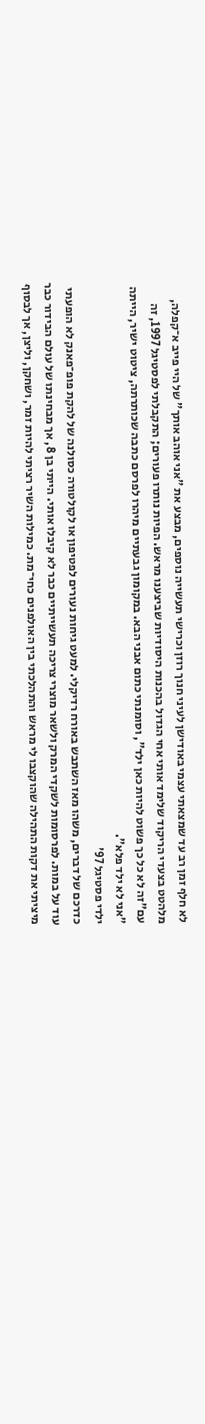לא חלף זמן רב עד שמצאתי עצמי באודישן לעיני חנוך רוזן וכרישי תעשייה נוספים, מבצע את "אני אוהב אותך" של היי פייב א־קפלה, מלהטט בצעדי הריקוד שלימד אותי אחי הגדול בהכנות היסודיות שביצענו מראש. הפיות נותרו פעורים; התקבלתי לפסטיגל 1997, זה עם"זה לא כל כך פשוט להיות כאן ילד", וסומנתי כתום אבני הבא. במקומון גבעתיים מיהרו לפרסם כתבה שכותרתה, ציטוט ישיר, הייתה "אני לא ילד פלא".
ילדי פסטיגל 97'
כדרכם של דברים, משהו מאז השתבש באורח רדיקלי. למעט גיחות נעורים לפטיפון או לקולטורה כסולנה של להקת פופ־פאנק לא הופעתי עוד על במות. לפרסומות לשקדי המרק ולשאר מוצרי צריכה תעשייתיים כבר לא קיבלו אותי. הייתי בן 8, אך מבחינתו של עולם הבידור כבר מיציתי את דקות התהילה שהוקצבו לי מראש והתהלכתי בין האולפנים כחי־מת. כמילות השיר רציתי להיות זמר, ושחקן, וליצן, אך לבסוף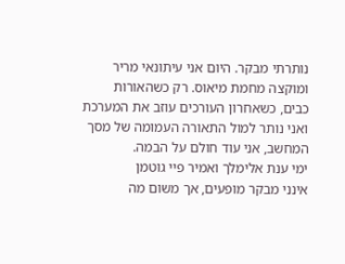נותרתי מבקר. היום אני עיתונאי מריר ומוקצה מחמת מיאוס. רק כשהאורות כבים, כשאחרון העורכים עוזב את המערכת ואני נותר למול התאורה העמומה של מסך המחשב, אני עוד חולם על הבמה.
ימי ענת אלימלך ואמיר פיי גוטמן
אינני מבקר מופעים, אך משום מה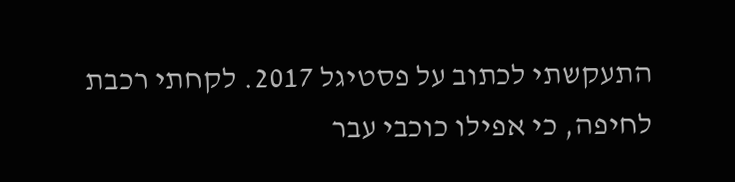התעקשתי לכתוב על פסטיגל 2017. לקחתי רכבת לחיפה, כי אפילו כוכבי עבר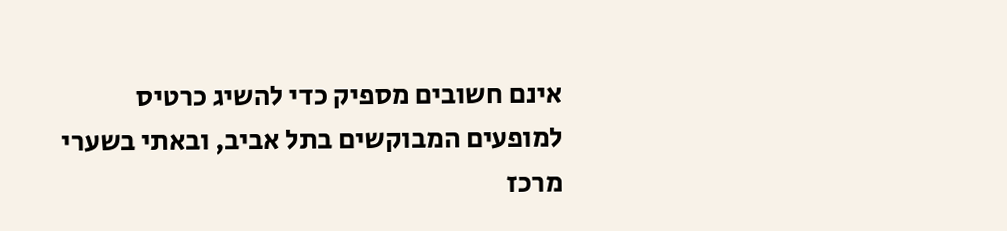אינם חשובים מספיק כדי להשיג כרטיס למופעים המבוקשים בתל אביב, ובאתי בשערי מרכז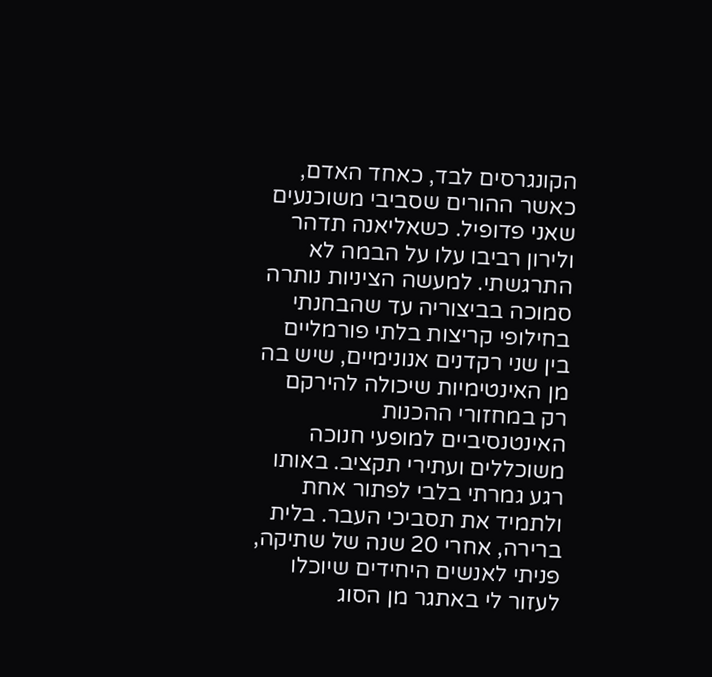הקונגרסים לבד, כאחד האדם, כאשר ההורים שסביבי משוכנעים שאני פדופיל. כשאליאנה תדהר ולירון רביבו עלו על הבמה לא התרגשתי. למעשה הציניות נותרה סמוכה בביצוריה עד שהבחנתי בחילופי קריצות בלתי פורמליים בין שני רקדנים אנונימיים, שיש בה מן האינטימיות שיכולה להירקם רק במחזורי ההכנות האינטנסיביים למופעי חנוכה משוכללים ועתירי תקציב. באותו רגע גמרתי בלבי לפתור אחת ולתמיד את תסביכי העבר. בלית ברירה, אחרי 20 שנה של שתיקה, פניתי לאנשים היחידים שיוכלו לעזור לי באתגר מן הסוג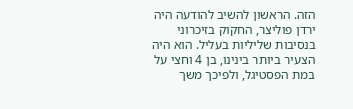הזה. הראשון להשיב להודעה היה ירדן פוליצר, החקוק בזיכרוני בנסיבות שליליות בעליל. הוא היה הצעיר ביותר בינינו, בן 4 וחצי על במת הפסטיגל, ולפיכך משך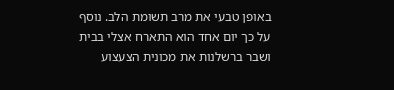באופן טבעי את מרב תשומת הלב. נוסף על כך יום אחד הוא התארח אצלי בבית ושבר ברשלנות את מכונית הצעצוע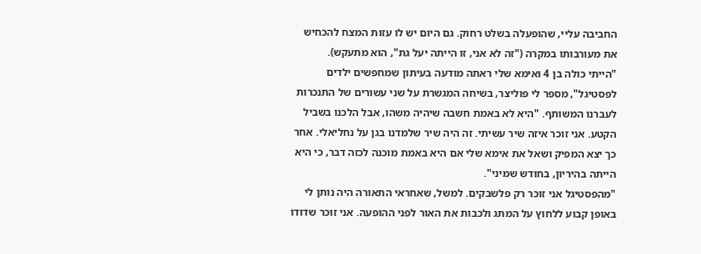החביבה עליי, שהופעלה בשלט רחוק. גם היום יש לו עזות המצח להכחיש את מעורבותו במקרה ("זה לא אני, זו הייתה יעל גת", הוא מתעקש).
"הייתי כולה בן 4 ואימא שלי ראתה מודעה בעיתון שמחפשים ילדים לפסטיגל", מספר לי פוליצר, בשיחה המגשרת על שני עשורים של התנכרות לעברנו המשותף. "היא לא באמת חשבה שיהיה משהו, אבל הלכנו בשביל הקטע. אני זוכר איזה שיר עשיתי. זה היה שיר שלמדנו בגן על נחליאלי. אחר כך יצא המפיק ושאל את אימא שלי אם היא באמת מוכנה לכזה דבר, כי היא הייתה בהיריון, בחודש שמיני".
"מהפסטיגל אני זוכר רק פלשבקים. למשל, שאחראי התאורה היה נותן לי באופן קבוע ללחוץ על המתג ולכבות את האור לפני ההופעה. אני זוכר שדודו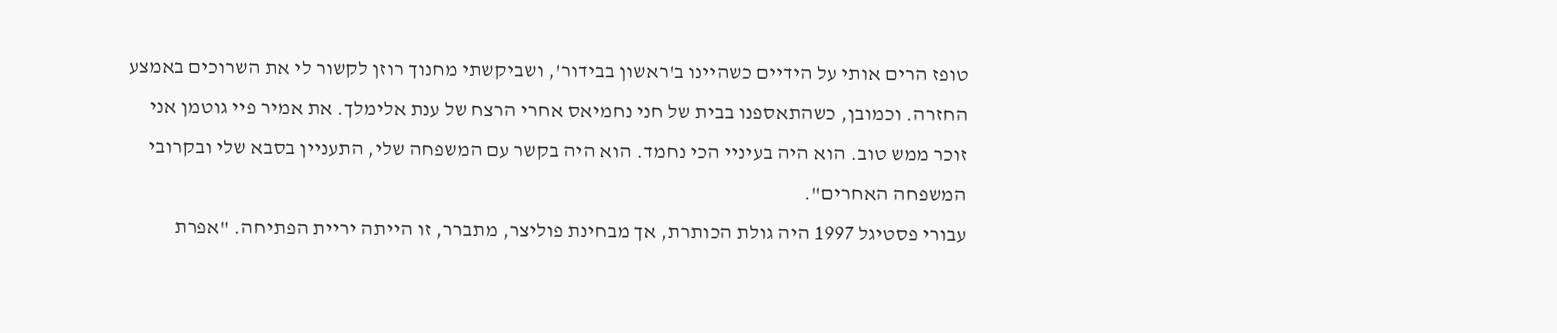טופז הרים אותי על הידיים כשהיינו ב'ראשון בבידור', ושביקשתי מחנוך רוזן לקשור לי את השרוכים באמצע החזרה. וכמובן, כשהתאספנו בבית של חני נחמיאס אחרי הרצח של ענת אלימלך. את אמיר פיי גוטמן אני זוכר ממש טוב. הוא היה בעיניי הכי נחמד. הוא היה בקשר עם המשפחה שלי, התעניין בסבא שלי ובקרובי המשפחה האחרים".
עבורי פסטיגל 1997 היה גולת הכותרת, אך מבחינת פוליצר, מתברר, זו הייתה יריית הפתיחה. "אפרת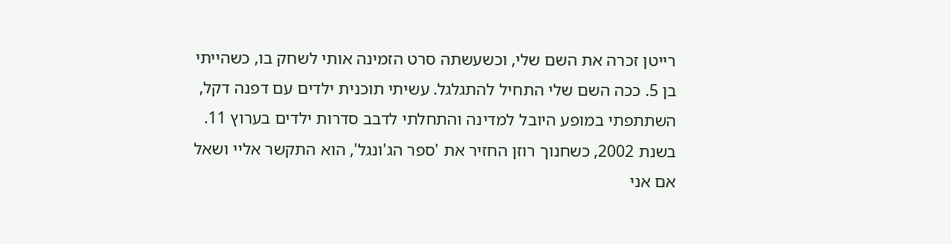רייטן זכרה את השם שלי, וכשעשתה סרט הזמינה אותי לשחק בו, כשהייתי בן 5. ככה השם שלי התחיל להתגלגל. עשיתי תוכנית ילדים עם דפנה דקל, השתתפתי במופע היובל למדינה והתחלתי לדבב סדרות ילדים בערוץ 11. בשנת 2002, כשחנוך רוזן החזיר את 'ספר הג'ונגל', הוא התקשר אליי ושאל אם אני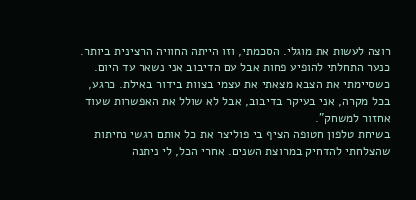רוצה לעשות את מוגלי. הסכמתי, וזו הייתה החוויה הרצינית ביותר. כנער התחלתי להופיע פחות אבל עם הדיבוב אני נשאר עד היום. כשסיימתי את הצבא מצאתי את עצמי בצוות בידור באילת. כרגע, בכל מקרה, אני בעיקר בדיבוב, אבל לא שולל את האפשרות שעוד אחזור למשחק".
בשיחת טלפון חטופה הציף בי פוליצר את כל אותם רגשי נחיתות שהצלחתי להדחיק במרוצת השנים. אחרי הכל, לי ניתנה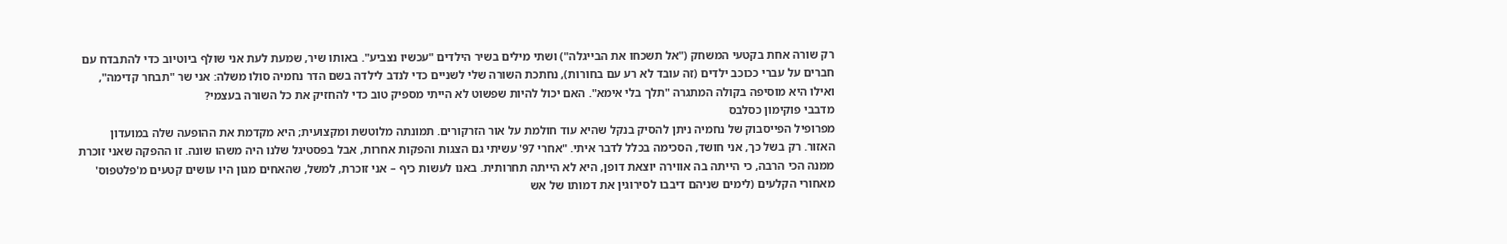רק שורה אחת בקטעי המשחק ("אל תשכחו את הבייגלה") ושתי מילים בשיר הילדים "עכשיו נצביע". באותו שיר, שמעת לעת אני שולף ביוטיוב כדי להתבדח עם חברים על עברי ככוכב ילדים (זה עובד לא רע עם בחורות), נחתכת השורה שלי לשניים כדי לנדב לילדה בשם הדר נחמיה סולו משלה: אני שר "תבחר קדימה", ואילו היא מוסיפה בקולה המתגרה "תלך בלי אימא". האם יכול להיות שפשוט לא הייתי מספיק טוב כדי להחזיק את כל השורה בעצמי?
מדבבי פוקימון כסלבס
מפרופיל הפייסבוק של נחמיה ניתן להסיק בנקל שהיא עוד חולמת על אור הזרקורים. תמונתה מלוטשת ומקצועית; היא מקדמת את ההופעה שלה במועדון האזור. רק בשל כך, אני חושד, הסכימה בכלל לדבר איתי. "אחרי 97' עשיתי גם הצגות והפקות אחרות, אבל בפסטיגל שלנו היה משהו שונה. זו ההפקה שאני זוכרת ממנה הכי הרבה, כי הייתה בה אווירה יוצאת דופן, היא לא הייתה תחרותית. באנו לעשות כיף – אני זוכרת, למשל, שהאחים מגון היו עושים קטעים מ'פלטפוס' מאחורי הקלעים (לימים שניהם דיבבו לסירוגין את דמותו של אש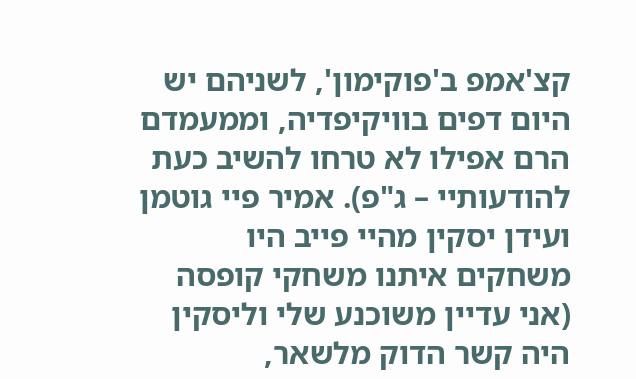קצ'אמפ ב'פוקימון', לשניהם יש היום דפים בוויקיפדיה, וממעמדם הרם אפילו לא טרחו להשיב כעת להודעותיי – ג"פ). אמיר פיי גוטמן ועידן יסקין מהיי פייב היו משחקים איתנו משחקי קופסה (אני עדיין משוכנע שלי וליסקין היה קשר הדוק מלשאר,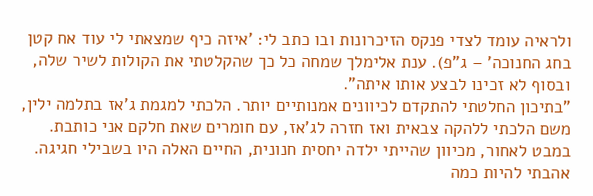ולראיה עומד לצדי פנקס הזיכרונות ובו כתב לי: 'איזה כיף שמצאתי לי עוד אח קטן בחג החנוכה' – ג"פ). ענת אלימלך שמחה כל כך שהקלטתי את הקולות לשיר שלה, ובסוף לא זכינו לבצע אותו איתה".
"בתיכון החלטתי להתקדם לכיוונים אמנותיים יותר. הלכתי למגמת ג'אז בתלמה ילין, משם הלכתי ללהקה צבאית ואז חזרה לג'אז, עם חומרים שאת חלקם אני כותבת. במבט לאחור, מכיוון שהייתי ילדה יחסית חנונית, החיים האלה היו בשבילי חגיגה. אהבתי להיות כמה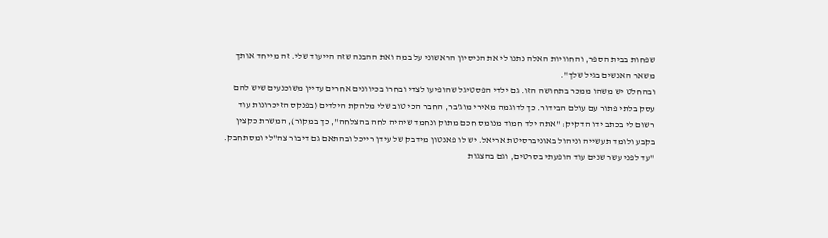שפחות בבית הספר, והחוויות האלה נתנו לי את הניסיון הראשוני על במה ואת ההבנה שזה הייעוד שלי. זה מייחד אותך משאר האנשים בגיל שלך".
ובהחלט יש משהו ממכר בתחושה הזו. גם ילדי הפסטיגל שהופיעו לצדי ובחרו בכיוונים אחרים עדיין משוכנעים שיש להם עסק בלתי פתור עם עולם הבידור. כך לדוגמה מאירי מוג'בר, החבר הכי טוב שלי מלהקת הילדים (בפנקס הזיכרונות עוד רשום לי בכתב ידו הדקיק: "אתה ילד חמוד מנומס חכם מתוק ונחמד שיהיה לחה בהצלחה", כך במקור), המשרת כקצין בקבע ולומד תעשייה וניהול באוניברסיטת אריאל. יש לו פאנטון מידבק של עידן רייכל ובהתאם גם דיבור צה"לי ומסתחבק. "עד לפני עשר שנים עוד הופעתי בסרטים, וגם בהצגות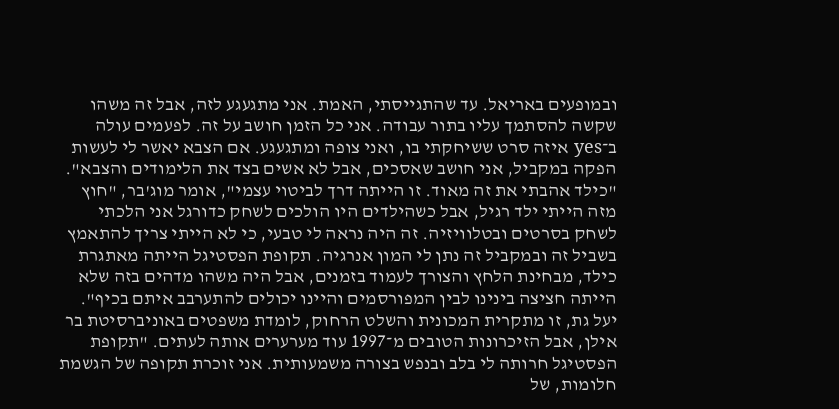ובמופעים באריאל. עד שהתגייסתי, האמת. אני מתגעגע לזה, אבל זה משהו שקשה להסתמך עליו בתור עבודה. אני כל הזמן חושב על זה. לפעמים עולה ב־yes איזה סרט ששיחקתי בו, ואני צופה ומתגעגע. אם הצבא יאשר לי לעשות הפקה במקביל, אני חושב שאסכים, אבל לא אשים בצד את הלימודים והצבא".
"כילד אהבתי את זה מאוד. זו הייתה דרך לביטוי עצמי", אומר מוג'בר, "חוץ מזה הייתי ילד רגיל, אבל כשהילדים היו הולכים לשחק כדורגל אני הלכתי לשחק בסרטים ובטלוויזיה. זה היה נראה לי טבעי, כי לא הייתי צריך להתאמץ בשביל זה ובמקביל זה נתן לי המון אנרגיה. תקופת הפסטיגל הייתה מאתגרת כילד, מבחינת הלחץ והצורך לעמוד בזמנים, אבל היה משהו מדהים בזה שלא הייתה חציצה בינינו לבין המפורסמים והיינו יכולים להתערבב איתם בכיף".
יעל גת, זו מתקרית המכונית והשלט הרחוק, לומדת משפטים באוניברסיטת בר אילן, אבל הזיכרונות הטובים מ־1997 עוד מערערים אותה לעתים. "תקופת הפסטיגל חרותה לי בלב ובנפש בצורה משמעותית. אני זוכרת תקופה של הגשמת חלומות, של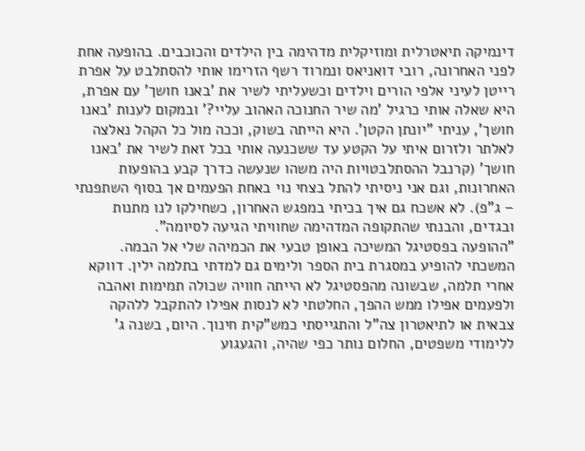דינמיקה תיאטרלית ומוזיקלית מדהימה בין הילדים והכוכבים. בהופעה אחת לפני האחרונה, רובי דואניאס ונמרוד רשף הזרימו אותי להסתלבט על אפרת רייטן לעיני אלפי הורים וילדים וכשעליתי לשיר את 'באנו חושך' עם אפרת, היא שאלה אותי כרגיל 'מה שיר החנוכה האהוב עליי?' ובמקום לענות 'באנו חושך', עניתי "יונתן הקטן'. היא הייתה בשוק, וככה מול כל הקהל נאלצה לאלתר ולזרום איתי על הקטע עד ששכנעה אותי בכל זאת לשיר את 'באנו חושך' (קרנבל ההסתלבטויות היה משהו שנעשה כדרך קבע בהופעות האחרונות, וגם אני ניסיתי להתל בצחי נוי באחת הפעמים אך בסוף השתפנתי – ג"פ). לא אשכח גם איך בכיתי במפגש האחרון, כשחילקו לנו מתנות ובגדים, והבנתי שהתקופה המדהימה שחוויתי הגיעה לסיומה".
"ההופעה בפסטיגל המשיכה באופן טבעי את הכמיהה שלי אל הבמה. המשכתי להופיע במסגרת בית הספר ולימים גם למדתי בתלמה ילין. דווקא אחרי תלמה, שבשונה מהפסטיגל לא הייתה חוויה שכולה תמימות ואהבה ולפעמים אפילו ממש ההפך, החלטתי לא לנסות אפילו להתקבל ללהקה צבאית או לתיאטרון צה"ל והתגייסתי כמש"קית חינוך. היום, בשנה ג' ללימודי משפטים, החלום נותר כפי שהיה, והגעגוע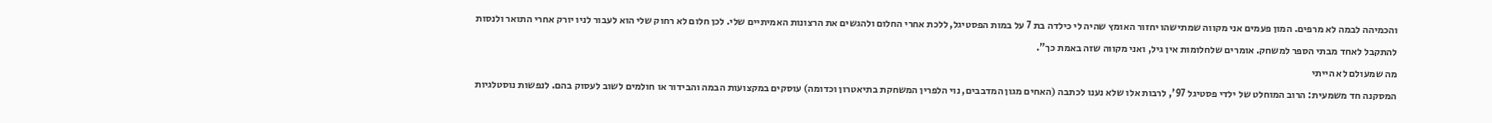והכמיהה לבמה לא מרפים. המון פעמים אני מקווה שמתישהו יחזור האומץ שהיה לי כילדה בת 7 על במות הפסטיגל, ללכת אחרי החלום ולהגשים את הרצונות האמיתיים שלי. לכן חלום לא רחוק שלי הוא לעבור לניו יורק אחרי התואר ולנסות להתקבל לאחד מבתי הספר למשחק. אומרים שלחלומות אין גיל, ואני מקווה שזה באמת כך".
מה שמעולם לא הייתי
המסקנה חד משמעית: הרוב המוחלט של ילדי פסטיגל 97', לרבות אלו שלא נענו לכתבה (האחים מגון המדבבים, נוי הלפרין המשחקת בתיאטרון וכדומה) עוסקים במקצועות הבמה והבידור או חולמים לשוב לעסוק בהם. לנפשות נוסטלגיות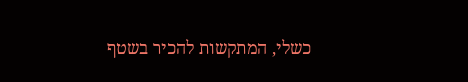כשלי, המתקשות להכיר בשטף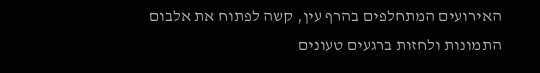האירועים המתחלפים בהרף עין, קשה לפתוח את אלבום התמונות ולחזות ברגעים טעונים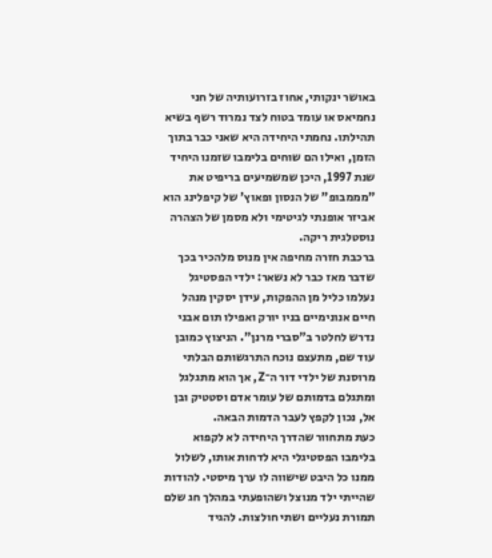באושר ינקותי, אחוז בזרועותיה של חני נחמיאס או עומד בטוח לצד נמרוד רשף בשיא תהילתו. נחמתי היחידה היא שאני כבר בתוך הזמן, ואילו הם שוחים בלימבו שזמנו היחיד שנת 1997, היכן שמשמיעים בריפיט את "מממבופ" של הנסון ופאוץ' של קיפלינג הוא אביזר אופנתי לגיטימי ולא מסמן של הצהרה נוסטלגית ריקה.
ברכבת חזרה מחיפה אין מנוס מלהכיר בכך שדבר מאז כבר לא נשאר: ילדי הפסטיגל נעלמו כליל מן ההפקות, עידן יסקין מנהל חיים אנונימיים בניו יורק ואפילו תום אבני נדרש לחלטר ב"סברי מרנן". הניצוץ כמובן עוד שם, מתעצם נוכח התרגשותם הבלתי מרוסנת של ילדי דור ה־Z, אך הוא מתגלגל ומתגלם בדמותם של עומר אדם וסטטיק ובן אל, נכון לקפץ לעבר הדמות הבאה.
כעת מתחוור שהדרך היחידה לא לקפוא בלימבו הפסטיגלי היא לדחות אותו, לשלול ממנו כל היבט שישווה לו ערך מיסטי. להודות שהייתי ילד מנוצל ושהופעתי במהלך חג שלם תמורת נעליים ושתי חולצות. להגיד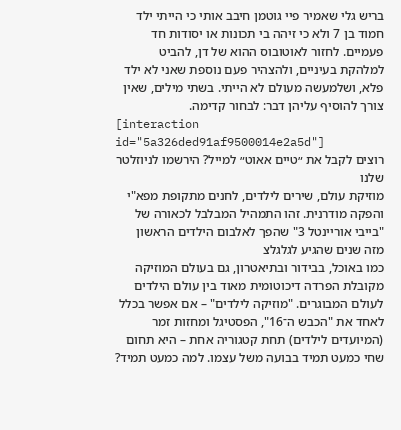בריש גלי שאמיר פיי גוטמן חיבב אותי כי הייתי ילד חמוד בן 7 ולא כי זיהה בי תכונות או יסודות חד פעמיים. לחזור לאוטובוס ההוא של דן, להביט למלהקת בעיניים, ולהצהיר פעם נוספת שאני לא ילד פלא, ושלמעשה מעולם לא הייתי. בשתי מילים, שאין צורך להוסיף עליהן דבר: לבחור קדימה.
[interaction id="5a326ded91af9500014e2a5d"]
רוצים לקבל את ״טיים אאוט״ למייל? הירשמו לניוזלטר שלנו
מוזיקת עולם, שירים לילדים, לחנים מתקופת מפא"י והפקה מודרנית. זהו התמהיל המבלבל לכאורה של "בייבי אוריינטל 3" שהפך לאלבום הילדים הראשון מזה שנים שהגיע לגלגלצ
כמו באוכל, בבידור ובתיאטרון, גם בעולם המוזיקה מקובלת הפרדה דיכוטומית מאוד בין עולם הילדים לעולם המבוגרים. "מוזיקה לילדים" – אם אפשר בכלל לאחד את "הכבש ה־16", הפסטיגל ומחזות זמר (המיועדים לילדים) תחת קטגוריה אחת – היא תחום שחי כמעט תמיד בבועה משל עצמו. למה כמעט תמיד?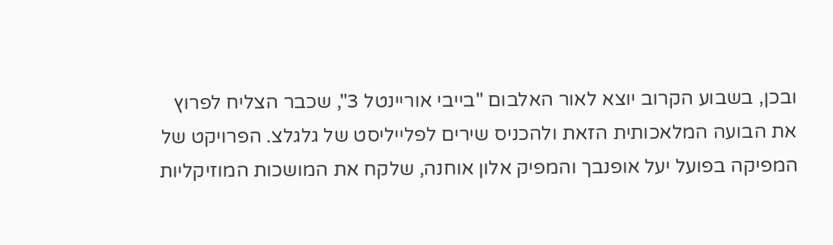ובכן, בשבוע הקרוב יוצא לאור האלבום "בייבי אוריינטל 3", שכבר הצליח לפרוץ את הבועה המלאכותית הזאת ולהכניס שירים לפלייליסט של גלגלצ. הפרויקט של המפיקה בפועל יעל אופנבך והמפיק אלון אוחנה, שלקח את המושכות המוזיקליות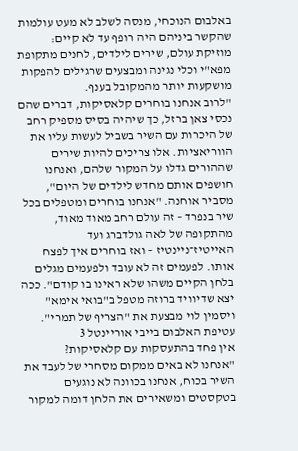באלבום הנוכחי, מנסה לשלב לא מעט עולמות שהקשר ביניהם היה רופף עד לא קיים: מוזיקת עולם, שירים לילדים, לחנים מתקופת מפא"י וכלי נגינה ומבצעים שרגילים להפקות מושקעות יותר מהמקובל בענף.
"לרוב אנחנו בוחרים קלאסיקות, דברים שהם נכסי צאן ברזל, כך שיהיה בסיס מספיק רחב של היכרות עם השיר בשביל לעשות עליו את הווריאציות. אלו צריכים להיות שירים שההורים גדלו על המקור שלהם, ואנחנו חושפים אותם מחדש לילדים של היום", מסביר אוחנה. "אנחנו בוחרים ומטפלים בכל שיר בנפרד – זה עולם רחב מאוד מאוד, מהתקופה של לאה גולדברג ועד האייטיז־ניינטיז – ואז בוחרים איך לפצח אותו. לפעמים זה לא עובד ולפעמים מגלים בלחן הקיים משהו שלא ראינו בו קודם". ככה יצא שדיוויד ברוזה מטפל ב"בואי אימא" ויסמין לוי מבצעת את "הצריף של תמרי".
עטיפת האלבום בייבי אוריינטל 3
אין פחד בהתעסקות עם קלאסיקות?
"אנחנו לא באים ממקום מסחרי של לעבד את השיר בכוח, אנחנו בכוונה לא נוגעים בטקסטים ומשאירים את הלחן דומה למקור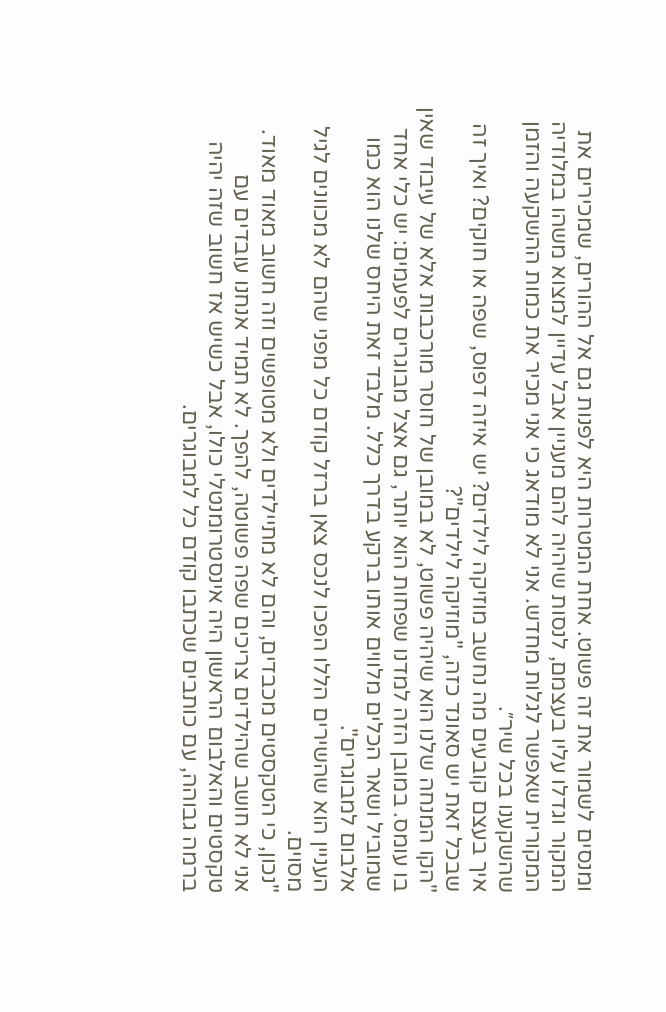ומנסים לשמור את זה פשוט. אחת המטרות היא לפנות גם אל ההורים, שמכירים את המקור וגדלו עליו בעצמם, לנסות שיהיה להם מעניין אבל עדיין למצוא משהו במלודיה המקורית שאפשר לגלות מחדש. אני לא מודאג כי אני מכיר את כמות ההשקעה והזמן שהשקענו בכל שיר״.
איך בעצם קובעים מה נחשב מוזיקה לילדים? יש איזה דפוס, שפה או חוקים? ואיך זה שבכל זאת יש סאונד כזה, "מוזיקה לילדים"?
"הקו המנחה שלנו הוא שיהיה פשוט, לא במובן של חוסר מורכבות אלא של עיבוד שאין בו עומס. במובן הזה למדנו שפחות הוא יותר, גם אצל מבוגרים לפעמים: יש כלי אחד שמוביל ושאר הכלים מלווים אותו ברקע בדרך כלל. מלבד זאת היחס שלנו הוא כמו אלבום למבוגרים".
העניין הוא שהשירים הללו הפכו לנכס צאן ברזל קודם כל מפני שהם לא מכוונים לגיל מסוים.
"נכון, כי הטקסטים מכבדים, והם לא מתיילדים ולא מטופשים וזה חשוב מאוד מאוד. אני לא חושב שהילדים צריכים שפה פשוטה, להפך. לא תמיד אנחנו עובדים עם טקסטים והאלבום הראשון היה אינסטרומנטלי כולו, אבל כשיש אז חשוב שזה יהיה ברמה גבוהה, עם כותבים שכתבו קודם כל למבוגרים.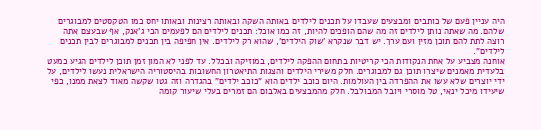היה עניין פעם של כותבים ומבצעים שעבדו על תכנים לילדים באותה השקה ובאותה רצינות ובאותו יחס כמו הטקסטים למבוגרים שלהם. מה שאתה נותן לילדים זה מה שהם הופכים להיות, זה כמו אוכל: תכנים לילדים הם לפעמים הכי ג'אנק, אף שבעצם אתה רוצה לתת להם תוכן מזין ועם ערך. יש דבר שנקרא 'שוק הילדים', שהוא רק לילדים. אין חפיפה בין תכנים למבוגרים לבין תכנים לילדים".
אוחנה מצביע על אחת הנקודות הכי קריטיות בתחום ההפקה לילדים, במוזיקה ובכלל. עד לפני לא המון זמן תוכן לילדים הגיע כמעט בלעדית מאמנים שיצרו תוכן גם למבוגרים. חלק משירי הילדים והצגות התיאטרון החשובות בהיסטוריה הישראלית נעשו לילדים, על ידי יוצרים שלא עשו את ההפרדה בין העולמות. היום כוכב ילדים הוא "כוכב ילדים" בהגדרה וזה גטו שקשה מאוד לצאת ממנו, כפי שיעידו מיכל ינאי, טל מוסרי ויובל המבולבל. חלק מהמבצעים באלבום הם זמרים בעלי שיעור קומה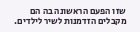שזו הפעם הראשונה בה הם מקבלים הזדמנות לשיר לילדים.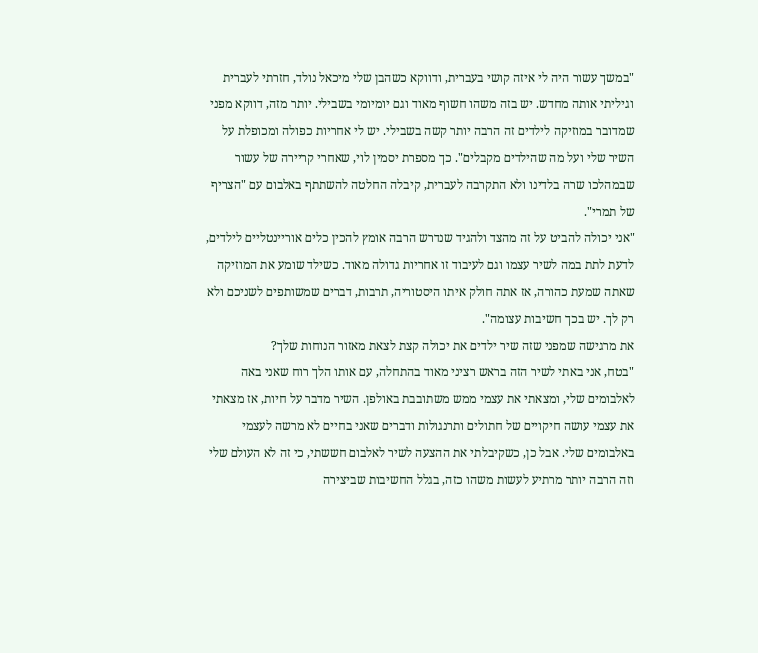"במשך עשור היה לי איזה קושי בעברית, ודווקא כשהבן שלי מיכאל נולד, חזרתי לעברית וגיליתי אותה מחדש. יש בזה משהו חשוף מאוד וגם יומיומי בשבילי. יותר מזה, דווקא מפני שמדובר במוזיקה לילדים זה הרבה יותר קשה בשבילי. יש לי אחריות כפולה ומכופלת על השיר שלי ועל מה שהילדים מקבלים". כך מספרת יסמין לוי, שאחרי קריירה של עשור שבמהלכו שרה בלדינו ולא התקרבה לעברית, קיבלה החלטה להשתתף באלבום עם "הצריף של תמרי".
"אני יכולה להביט על זה מהצד ולהגיד שנדרש הרבה אומץ להכין כלים אוריינטליים לילדים, לדעת לתת במה לשיר עצמו וגם לעיבוד זו אחריות גדולה מאוד. כשילד שומע את המוזיקה שאתה שמעת כהורה, אז אתה חולק איתו היסטוריה, תרבות, דברים שמשותפים לשניכם ולא רק לך. יש בכך חשיבות עצומה".
את מרגישה שמפני שזה שיר ילדים את יכולה קצת לצאת מאזור הנוחות שלך?
"בטח, אני באתי לשיר הזה בראש רציני מאוד בהתחלה, עם אותו הלך רוח שאני באה לאלבומים שלי, ומצאתי את עצמי ממש משתובבת באולפן. השיר מדבר על חיות, אז מצאתי את עצמי עושה חיקויים של חתולים ותרנגולות ודברים שאני בחיים לא מרשה לעצמי באלבומים שלי. אבל כן, כשקיבלתי את ההצעה לשיר לאלבום חששתי, כי זה לא העולם שלי וזה הרבה יותר מרתיע לעשות משהו כזה, בגלל החשיבות שביצירה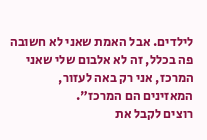לילדים. אבל האמת שאני לא חשובה פה בכלל, זה לא אלבום שלי שאני המרכז, אני רק באה לעזור, המאזינים הם המרכז".
רוצים לקבל את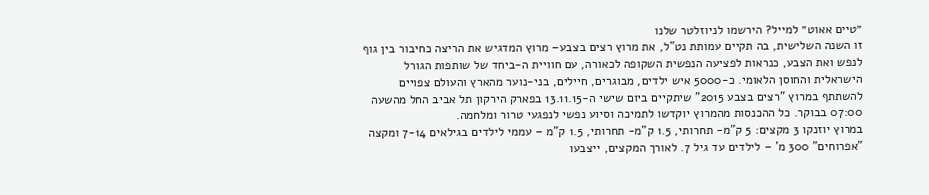״טיים אאוט״ למייל? הירשמו לניוזלטר שלנו
זו השנה השלישית, בה תקיים עמותת נט"ל, את מרוץ רצים בצבע– מרוץ המדגיש את הריצה כחיבור בין גוף לנפש ואת הצבע, כנראות לפציעה הנפשית השקופה לכאורה, עם חוויית ה-ביחד של שותפות הגורל הישראלית והחוסן הלאומי. כ-5000 איש ילדים, מבוגרים, חיילים, בני-נוער מהארץ והעולם צפויים להשתתף במרוץ "רצים בצבע 2015" שיתקיים ביום שישי ה-13.11.15 בפארק הירקון תל אביב החל מהשעה 07:00 בבוקר. כל ההכנסות מהמרוץ יוקדשו לתמיכה וסיוע נפשי לנפגעי טרור ומלחמה.
במרוץ יוזנקו 3 מקצים: 5 ק"מ- תחרותי, 1.5 ק"מ- תחרותי, 1.5 ק"מ – עממי לילדים בגילאים 7-14 ומקצה "אפרוחים" 300 מ' – לילדים עד גיל 7. לאורך המקצים, ייצבעו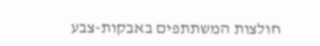חולצות המשתתפים באבקות-צבע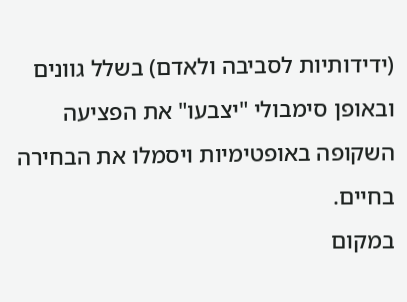(ידידותיות לסביבה ולאדם) בשלל גוונים ובאופן סימבולי "יצבעו" את הפציעה השקופה באופטימיות ויסמלו את הבחירה בחיים.
במקום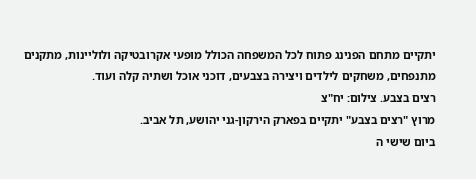יתקיים מתחם הפנינג פתוח לכל המשפחה הכולל מופעי אקרובטיקה ולוליינות, מתקנים מתנפחים, משחקים לילדים ויצירה בצבעים, דוכני אוכל ושתיה קלה ועוד.
רצים בצבע. צילום: יח"צ
מרוץ "רצים בצבע" יתקיים בפארק הירקון-גני יהושע, תל אביב.
ביום שישי ה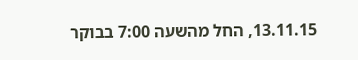13.11.15, החל מהשעה 7:00 בבוקר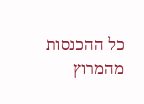כל ההכנסות מהמרוץ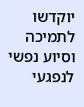יוקדשו לתמיכה וסיוע נפשי לנפגעי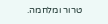טרור ומלחמה.